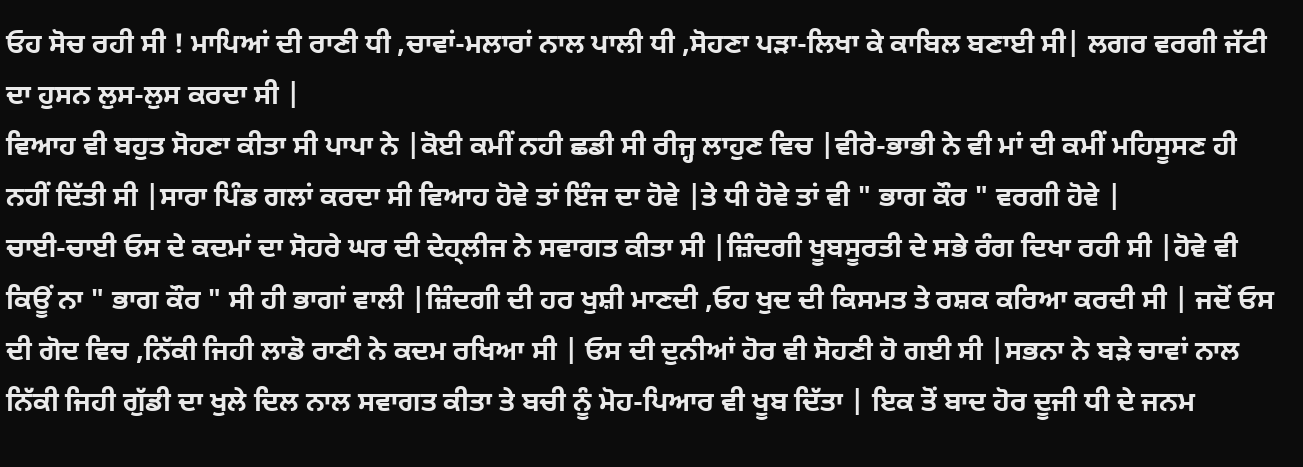ਓਹ ਸੋਚ ਰਹੀ ਸੀ ! ਮਾਪਿਆਂ ਦੀ ਰਾਣੀ ਧੀ ,ਚਾਵਾਂ-ਮਲਾਰਾਂ ਨਾਲ ਪਾਲੀ ਧੀ ,ਸੋਹਣਾ ਪੜਾ-ਲਿਖਾ ਕੇ ਕਾਬਿਲ ਬਣਾਈ ਸੀ| ਲਗਰ ਵਰਗੀ ਜੱਟੀ ਦਾ ਹੁਸਨ ਲੁਸ-ਲੁਸ ਕਰਦਾ ਸੀ |
ਵਿਆਹ ਵੀ ਬਹੁਤ ਸੋਹਣਾ ਕੀਤਾ ਸੀ ਪਾਪਾ ਨੇ |ਕੋਈ ਕਮੀਂ ਨਹੀ ਛਡੀ ਸੀ ਰੀਜ੍ਹ ਲਾਹੁਣ ਵਿਚ |ਵੀਰੇ-ਭਾਭੀ ਨੇ ਵੀ ਮਾਂ ਦੀ ਕਮੀਂ ਮਹਿਸੂਸਣ ਹੀ ਨਹੀਂ ਦਿੱਤੀ ਸੀ |ਸਾਰਾ ਪਿੰਡ ਗਲਾਂ ਕਰਦਾ ਸੀ ਵਿਆਹ ਹੋਵੇ ਤਾਂ ਇੰਜ ਦਾ ਹੋਵੇ |ਤੇ ਧੀ ਹੋਵੇ ਤਾਂ ਵੀ " ਭਾਗ ਕੌਰ " ਵਰਗੀ ਹੋਵੇ |
ਚਾਈ-ਚਾਈ ਓਸ ਦੇ ਕਦਮਾਂ ਦਾ ਸੋਹਰੇ ਘਰ ਦੀ ਦੇਹ੍ਲੀਜ ਨੇ ਸਵਾਗਤ ਕੀਤਾ ਸੀ |ਜ਼ਿੰਦਗੀ ਖੂਬਸੂਰਤੀ ਦੇ ਸਭੇ ਰੰਗ ਦਿਖਾ ਰਹੀ ਸੀ |ਹੋਵੇ ਵੀ ਕਿਊਂ ਨਾ " ਭਾਗ ਕੌਰ " ਸੀ ਹੀ ਭਾਗਾਂ ਵਾਲੀ |ਜ਼ਿੰਦਗੀ ਦੀ ਹਰ ਖੁਸ਼ੀ ਮਾਣਦੀ ,ਓਹ ਖੁਦ ਦੀ ਕਿਸਮਤ ਤੇ ਰਸ਼ਕ ਕਰਿਆ ਕਰਦੀ ਸੀ | ਜਦੋਂ ਓਸ ਦੀ ਗੋਦ ਵਿਚ ,ਨਿੱਕੀ ਜਿਹੀ ਲਾਡੋ ਰਾਣੀ ਨੇ ਕਦਮ ਰਖਿਆ ਸੀ | ਓਸ ਦੀ ਦੁਨੀਆਂ ਹੋਰ ਵੀ ਸੋਹਣੀ ਹੋ ਗਈ ਸੀ |ਸਭਨਾ ਨੇ ਬੜੇ ਚਾਵਾਂ ਨਾਲ ਨਿੱਕੀ ਜਿਹੀ ਗੁੱਡੀ ਦਾ ਖੁਲੇ ਦਿਲ ਨਾਲ ਸਵਾਗਤ ਕੀਤਾ ਤੇ ਬਚੀ ਨੂੰ ਮੋਹ-ਪਿਆਰ ਵੀ ਖੂਬ ਦਿੱਤਾ | ਇਕ ਤੋਂ ਬਾਦ ਹੋਰ ਦੂਜੀ ਧੀ ਦੇ ਜਨਮ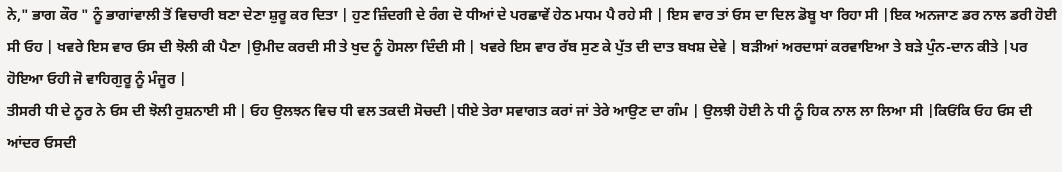ਨੇ," ਭਾਗ ਕੌਰ " ਨੂੰ ਭਾਗਾਂਵਾਲੀ ਤੋਂ ਵਿਚਾਰੀ ਬਣਾ ਦੇਣਾ ਸ਼ੁਰੂ ਕਰ ਦਿਤਾ | ਹੁਣ ਜ਼ਿੰਦਗੀ ਦੇ ਰੰਗ ਦੋ ਧੀਆਂ ਦੇ ਪਰਛਾਵੇਂ ਹੇਠ ਮਧਮ ਪੈ ਰਹੇ ਸੀ | ਇਸ ਵਾਰ ਤਾਂ ਓਸ ਦਾ ਦਿਲ ਡੋਬੂ ਖਾ ਰਿਹਾ ਸੀ |ਇਕ ਅਨਜਾਣ ਡਰ ਨਾਲ ਡਰੀ ਹੋਈ ਸੀ ਓਹ | ਖਵਰੇ ਇਸ ਵਾਰ ਓਸ ਦੀ ਝੋਲੀ ਕੀ ਪੈਣਾ |ਉਮੀਦ ਕਰਦੀ ਸੀ ਤੇ ਖੁਦ ਨੂੰ ਹੋਸਲਾ ਦਿੰਦੀ ਸੀ | ਖਵਰੇ ਇਸ ਵਾਰ ਰੱਬ ਸੁਣ ਕੇ ਪੁੱਤ ਦੀ ਦਾਤ ਬਖਸ਼ ਦੇਵੇ | ਬੜੀਆਂ ਅਰਦਾਸਾਂ ਕਰਵਾਇਆ ਤੇ ਬੜੇ ਪੁੰਨ-ਦਾਨ ਕੀਤੇ |ਪਰ ਹੋਇਆ ਓਹੀ ਜੋ ਵਾਹਿਗੁਰੂ ਨੂੰ ਮੰਜੂਰ |
ਤੀਸਰੀ ਧੀ ਦੇ ਨੂਰ ਨੇ ਓਸ ਦੀ ਝੋਲੀ ਰੁਸ਼ਨਾਈ ਸੀ | ਓਹ ਉਲਝਨ ਵਿਚ ਧੀ ਵਲ ਤਕਦੀ ਸੋਚਦੀ |ਧੀਏ ਤੇਰਾ ਸਵਾਗਤ ਕਰਾਂ ਜਾਂ ਤੇਰੇ ਆਉਣ ਦਾ ਗੰਮ | ਉਲਝੀ ਹੋਈ ਨੇ ਧੀ ਨੂੰ ਹਿਕ ਨਾਲ ਲਾ ਲਿਆ ਸੀ |ਕਿਓਂਕਿ ਓਹ ਓਸ ਦੀ ਆਂਦਰ ਓਸਦੀ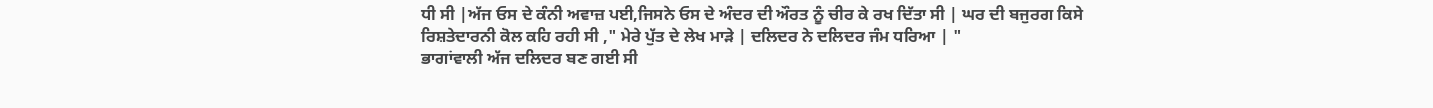ਧੀ ਸੀ |ਅੱਜ ਓਸ ਦੇ ਕੰਨੀ ਅਵਾਜ਼ ਪਈ,ਜਿਸਨੇ ਓਸ ਦੇ ਅੰਦਰ ਦੀ ਔਰਤ ਨੂੰ ਚੀਰ ਕੇ ਰਖ ਦਿੱਤਾ ਸੀ | ਘਰ ਦੀ ਬਜੁਰਗ ਕਿਸੇ ਰਿਸ਼ਤੇਦਾਰਨੀ ਕੋਲ ਕਹਿ ਰਹੀ ਸੀ ," ਮੇਰੇ ਪੁੱਤ ਦੇ ਲੇਖ ਮਾੜੇ | ਦਲਿਦਰ ਨੇ ਦਲਿਦਰ ਜੰਮ ਧਰਿਆ | "
ਭਾਗਾਂਵਾਲੀ ਅੱਜ ਦਲਿਦਰ ਬਣ ਗਈ ਸੀ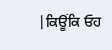|ਕਿਊਂਕਿ ਓਹ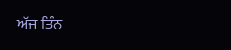ਅੱਜ ਤਿੰਨ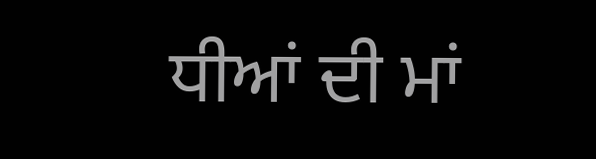ਧੀਆਂ ਦੀ ਮਾਂ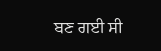ਬਣ ਗਈ ਸੀ